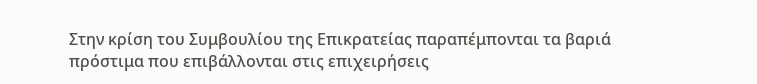Στην κρίση του Συμβουλίου της Επικρατείας παραπέμπονται τα βαριά πρόστιμα που επιβάλλονται στις επιχειρήσεις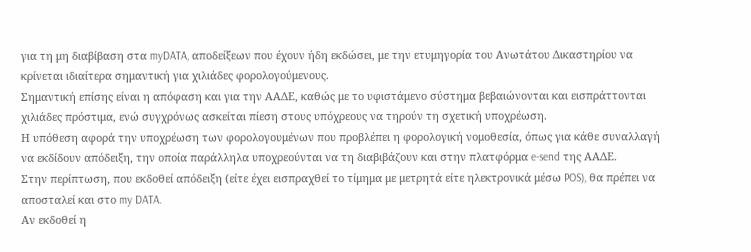για τη μη διαβίβαση στα myDATA, αποδείξεων που έχουν ήδη εκδώσει, με την ετυμηγορία του Ανωτάτου Δικαστηρίου να κρίνεται ιδιαίτερα σημαντική για χιλιάδες φορολογούμενους.
Σημαντική επίσης είναι η απόφαση και για την ΑΑΔΕ, καθώς με το υφιστάμενο σύστημα βεβαιώνονται και εισπράττονται χιλιάδες πρόστιμα, ενώ συγχρόνως ασκείται πίεση στους υπόχρεους να τηρούν τη σχετική υποχρέωση.
Η υπόθεση αφορά την υποχρέωση των φορολογουμένων που προβλέπει η φορολογική νομοθεσία, όπως για κάθε συναλλαγή να εκδίδουν απόδειξη, την οποία παράλληλα υποχρεούνται να τη διαβιβάζουν και στην πλατφόρμα e-send της ΑΑΔΕ.
Στην περίπτωση, που εκδοθεί απόδειξη (είτε έχει εισπραχθεί το τίμημα με μετρητά είτε ηλεκτρονικά μέσω POS), θα πρέπει να αποσταλεί και στο my DATA.
Αν εκδοθεί η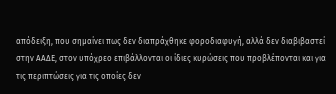απόδειξη, που σημαίνει πως δεν διαπράχθηκε φοροδιαφυγή, αλλά δεν διαβιβαστεί στην ΑΑΔΕ, στον υπόχρεο επιβάλλονται οι ίδιες κυρώσεις που προβλέπονται και για τις περιπτώσεις για τις οποίες δεν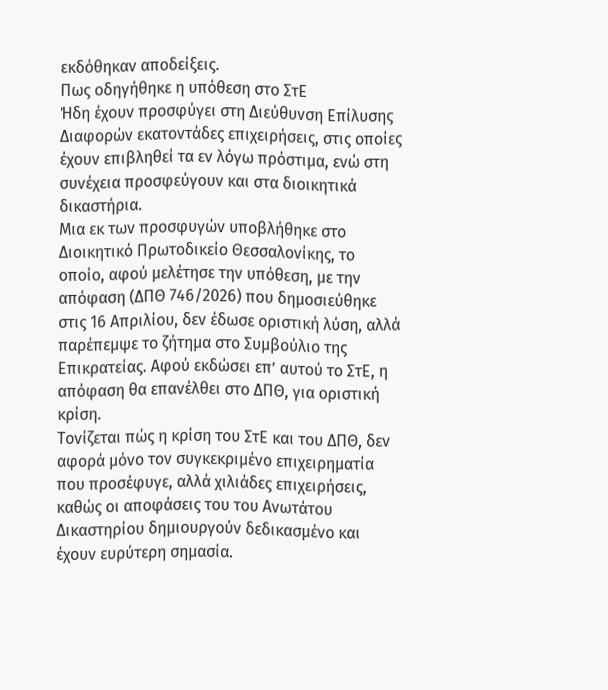εκδόθηκαν αποδείξεις.
Πως οδηγήθηκε η υπόθεση στο ΣτΕ
Ήδη έχουν προσφύγει στη Διεύθυνση Επίλυσης Διαφορών εκατοντάδες επιχειρήσεις, στις οποίες έχουν επιβληθεί τα εν λόγω πρόστιμα, ενώ στη συνέχεια προσφεύγουν και στα διοικητικά δικαστήρια.
Μια εκ των προσφυγών υποβλήθηκε στο Διοικητικό Πρωτοδικείο Θεσσαλονίκης, το οποίο, αφού μελέτησε την υπόθεση, με την απόφαση (ΔΠΘ 746/2026) που δημοσιεύθηκε στις 16 Απριλίου, δεν έδωσε οριστική λύση, αλλά παρέπεμψε το ζήτημα στο Συμβούλιο της Επικρατείας. Αφού εκδώσει επ’ αυτού το ΣτΕ, η απόφαση θα επανέλθει στο ΔΠΘ, για οριστική κρίση.
Τονίζεται πώς η κρίση του ΣτΕ και του ΔΠΘ, δεν αφορά μόνο τον συγκεκριμένο επιχειρηματία που προσέφυγε, αλλά χιλιάδες επιχειρήσεις, καθώς οι αποφάσεις του του Ανωτάτου Δικαστηρίου δημιουργούν δεδικασμένο και έχουν ευρύτερη σημασία.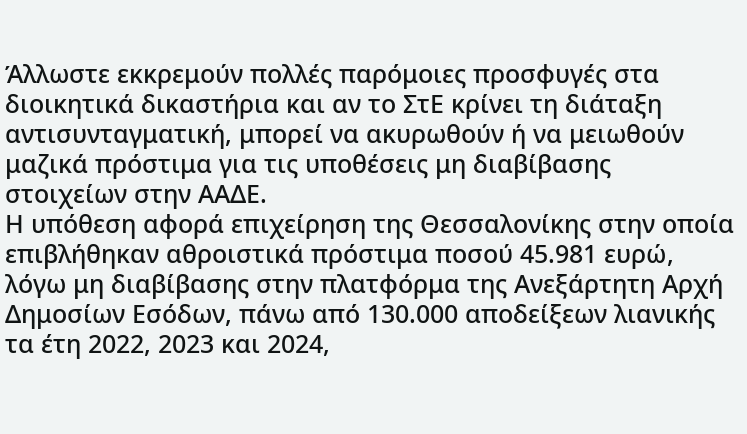Άλλωστε εκκρεμούν πολλές παρόμοιες προσφυγές στα διοικητικά δικαστήρια και αν το ΣτΕ κρίνει τη διάταξη αντισυνταγματική, μπορεί να ακυρωθούν ή να μειωθούν μαζικά πρόστιμα για τις υποθέσεις μη διαβίβασης στοιχείων στην ΑΑΔΕ.
Η υπόθεση αφορά επιχείρηση της Θεσσαλονίκης στην οποία επιβλήθηκαν αθροιστικά πρόστιμα ποσού 45.981 ευρώ, λόγω μη διαβίβασης στην πλατφόρμα της Ανεξάρτητη Αρχή Δημοσίων Εσόδων, πάνω από 130.000 αποδείξεων λιανικής τα έτη 2022, 2023 και 2024,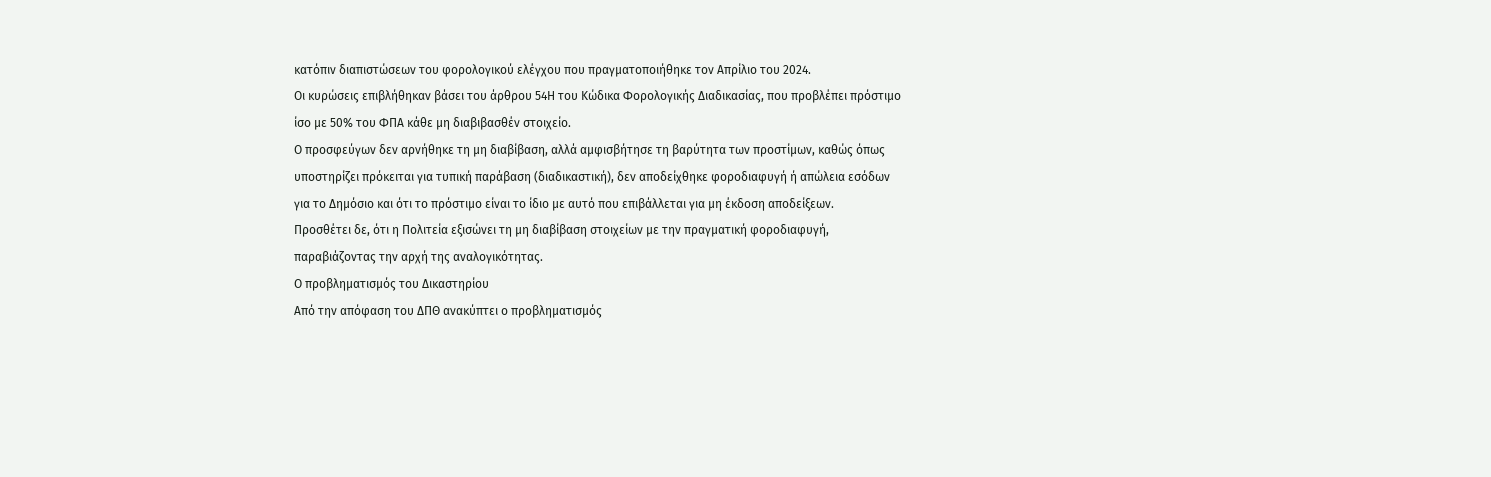κατόπιν διαπιστώσεων του φορολογικού ελέγχου που πραγματοποιήθηκε τον Απρίλιο του 2024.
Οι κυρώσεις επιβλήθηκαν βάσει του άρθρου 54Η του Κώδικα Φορολογικής Διαδικασίας, που προβλέπει πρόστιμο ίσο με 50% του ΦΠΑ κάθε μη διαβιβασθέν στοιχείο.
Ο προσφεύγων δεν αρνήθηκε τη μη διαβίβαση, αλλά αμφισβήτησε τη βαρύτητα των προστίμων, καθώς όπως υποστηρίζει πρόκειται για τυπική παράβαση (διαδικαστική), δεν αποδείχθηκε φοροδιαφυγή ή απώλεια εσόδων για το Δημόσιο και ότι το πρόστιμο είναι το ίδιο με αυτό που επιβάλλεται για μη έκδοση αποδείξεων.
Προσθέτει δε, ότι η Πολιτεία εξισώνει τη μη διαβίβαση στοιχείων με την πραγματική φοροδιαφυγή, παραβιάζοντας την αρχή της αναλογικότητας.
Ο προβληματισμός του Δικαστηρίου
Από την απόφαση του ΔΠΘ ανακύπτει ο προβληματισμός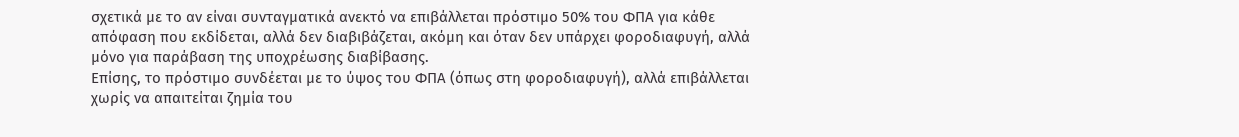σχετικά με το αν είναι συνταγματικά ανεκτό να επιβάλλεται πρόστιμο 50% του ΦΠΑ για κάθε απόφαση που εκδίδεται, αλλά δεν διαβιβάζεται, ακόμη και όταν δεν υπάρχει φοροδιαφυγή, αλλά μόνο για παράβαση της υποχρέωσης διαβίβασης.
Επίσης, το πρόστιμο συνδέεται με το ύψος του ΦΠΑ (όπως στη φοροδιαφυγή), αλλά επιβάλλεται χωρίς να απαιτείται ζημία του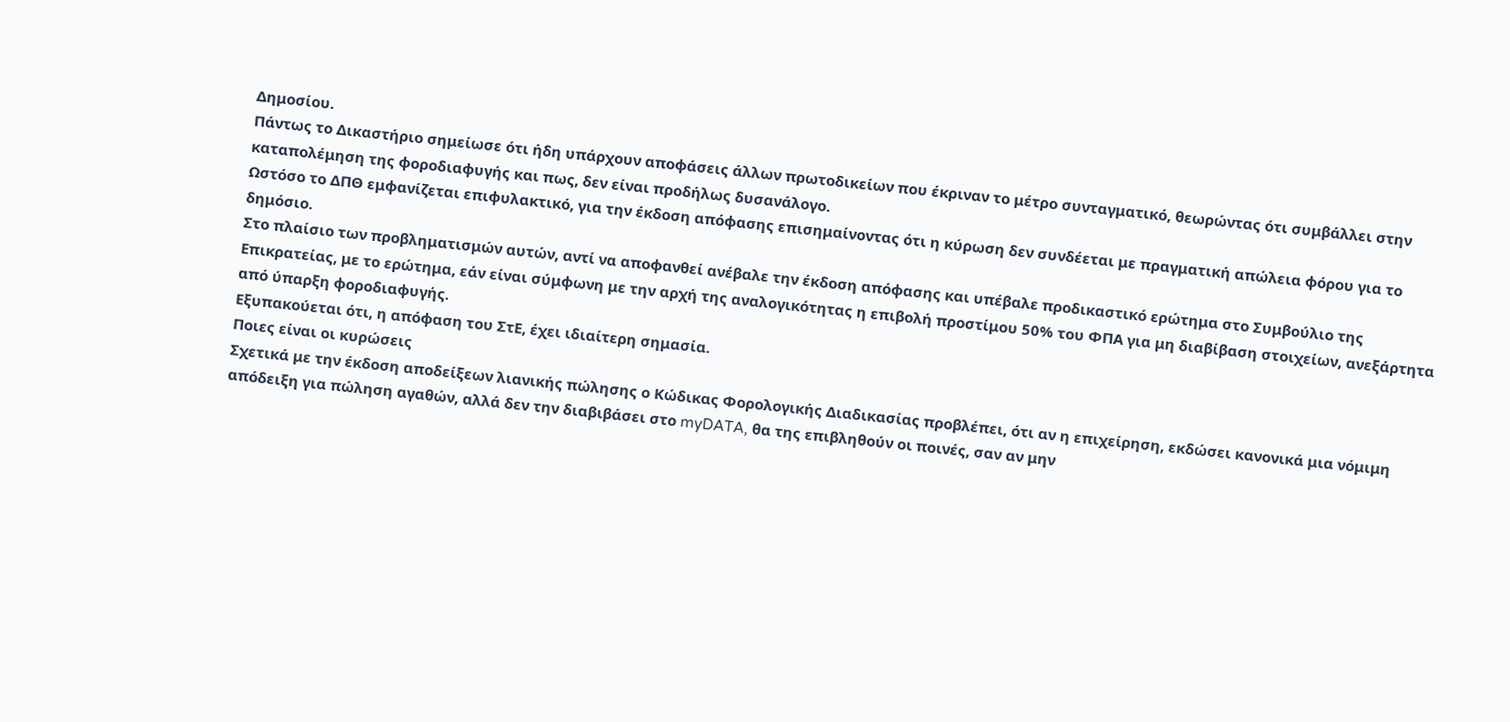Δημοσίου.
Πάντως το Δικαστήριο σημείωσε ότι ήδη υπάρχουν αποφάσεις άλλων πρωτοδικείων που έκριναν το μέτρο συνταγματικό, θεωρώντας ότι συμβάλλει στην καταπολέμηση της φοροδιαφυγής και πως, δεν είναι προδήλως δυσανάλογο.
Ωστόσο το ΔΠΘ εμφανίζεται επιφυλακτικό, για την έκδοση απόφασης επισημαίνοντας ότι η κύρωση δεν συνδέεται με πραγματική απώλεια φόρου για το δημόσιο.
Στο πλαίσιο των προβληματισμών αυτών, αντί να αποφανθεί ανέβαλε την έκδοση απόφασης και υπέβαλε προδικαστικό ερώτημα στο Συμβούλιο της Επικρατείας, με το ερώτημα, εάν είναι σύμφωνη με την αρχή της αναλογικότητας η επιβολή προστίμου 50% του ΦΠΑ για μη διαβίβαση στοιχείων, ανεξάρτητα από ύπαρξη φοροδιαφυγής.
Εξυπακούεται ότι, η απόφαση του ΣτΕ, έχει ιδιαίτερη σημασία.
Ποιες είναι οι κυρώσεις
Σχετικά με την έκδοση αποδείξεων λιανικής πώλησης ο Κώδικας Φορολογικής Διαδικασίας προβλέπει, ότι αν η επιχείρηση, εκδώσει κανονικά μια νόμιμη απόδειξη για πώληση αγαθών, αλλά δεν την διαβιβάσει στο myDATA, θα της επιβληθούν οι ποινές, σαν αν μην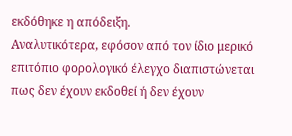εκδόθηκε η απόδειξη.
Αναλυτικότερα, εφόσον από τον ίδιο μερικό επιτόπιο φορολογικό έλεγχο διαπιστώνεται πως δεν έχουν εκδοθεί ή δεν έχουν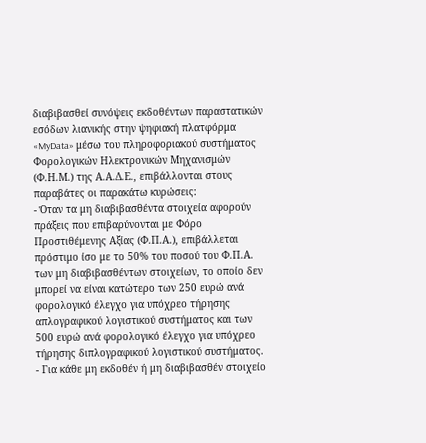διαβιβασθεί συνόψεις εκδοθέντων παραστατικών εσόδων λιανικής στην ψηφιακή πλατφόρμα «MyData» μέσω του πληροφοριακού συστήματος Φορολογικών Ηλεκτρονικών Μηχανισμών (Φ.Η.Μ.) της Α.Α.Δ.Ε., επιβάλλονται στους παραβάτες οι παρακάτω κυρώσεις:
- Όταν τα μη διαβιβασθέντα στοιχεία αφορούν πράξεις που επιβαρύνονται με Φόρο Προστιθέμενης Αξίας (Φ.Π.Α.), επιβάλλεται πρόστιμο ίσο με το 50% του ποσού του Φ.Π.Α. των μη διαβιβασθέντων στοιχείων, το οποίο δεν μπορεί να είναι κατώτερο των 250 ευρώ ανά φορολογικό έλεγχο για υπόχρεο τήρησης απλογραφικού λογιστικού συστήματος και των 500 ευρώ ανά φορολογικό έλεγχο για υπόχρεο τήρησης διπλογραφικού λογιστικού συστήματος.
- Για κάθε μη εκδοθέν ή μη διαβιβασθέν στοιχείο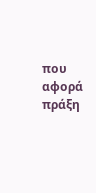που αφορά πράξη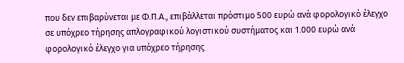που δεν επιβαρύνεται με Φ.Π.Α., επιβάλλεται πρόστιμο 500 ευρώ ανά φορολογικό έλεγχο σε υπόχρεο τήρησης απλογραφικού λογιστικού συστήματος και 1.000 ευρώ ανά φορολογικό έλεγχο για υπόχρεο τήρησης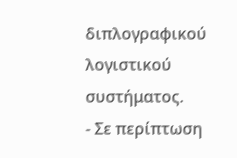διπλογραφικού λογιστικού συστήματος.
- Σε περίπτωση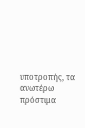υποτροπής, τα ανωτέρω πρόστιμα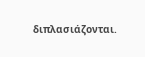διπλασιάζονται.